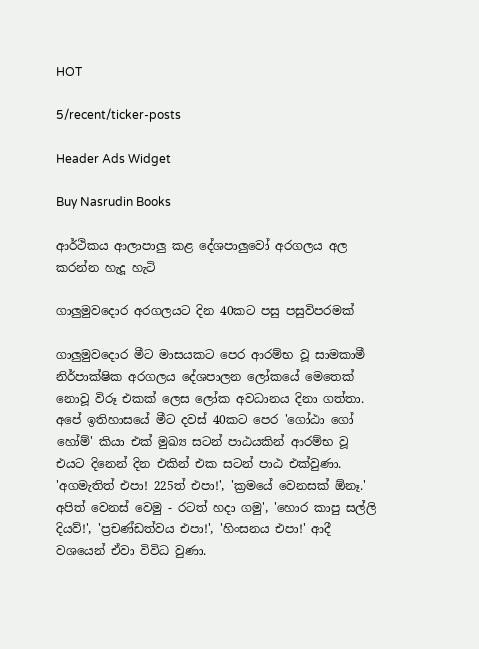HOT

5/recent/ticker-posts

Header Ads Widget

Buy Nasrudin Books

ආර්ථිකය ආලාපාලු කළ දේශපාලුවෝ අරගලය අල කරන්න හැදූ හැටි

ගාලුමුවදොර අරගලයට දින 40කට පසු පසුවිපරමක්

ගාලුමුවදොර මීට මාසයකට පෙර ආරම්භ වූ සාමකාමී නිර්පාක්ෂික අරගලය දේශපාලන ලෝකයේ මෙතෙක් නොවූ විරූ එකක් ලෙස ලෝක අවධානය දිනා ගත්තා. අපේ ඉතිහාසයේ මීට දවස් 40කට පෙර 'ගෝඨා ගෝ හෝම්' කියා එක් මුඛ්‍ය සටන් පාඨයකින් ආරම්භ වූ එයට දිනෙන් දින එකින් එක සටන් පාඨ එක්වුණා. 'අගමැතිත් එපා! 225ත් එපා!', 'ක්‍රමයේ වෙනසක් ඕනෑ.' අපිත් වෙනස් වෙමු - රටත් හදා ගමු', 'හොර කාපු සල්ලි දියව්!', 'ප්‍රචණ්ඩත්වය එපා!', 'හිංසනය එපා!' ආදී වශයෙන් ඒවා විවිධ වුණා.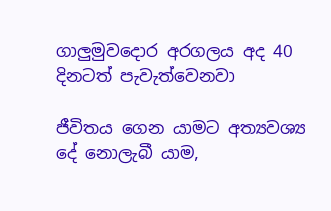ගාලුමුවදොර අරගලය අද 40 දිනටත් පැවැත්වෙනවා

ජීවිතය ගෙන යාමට අත්‍යවශ්‍ය දේ නොලැබී යාම,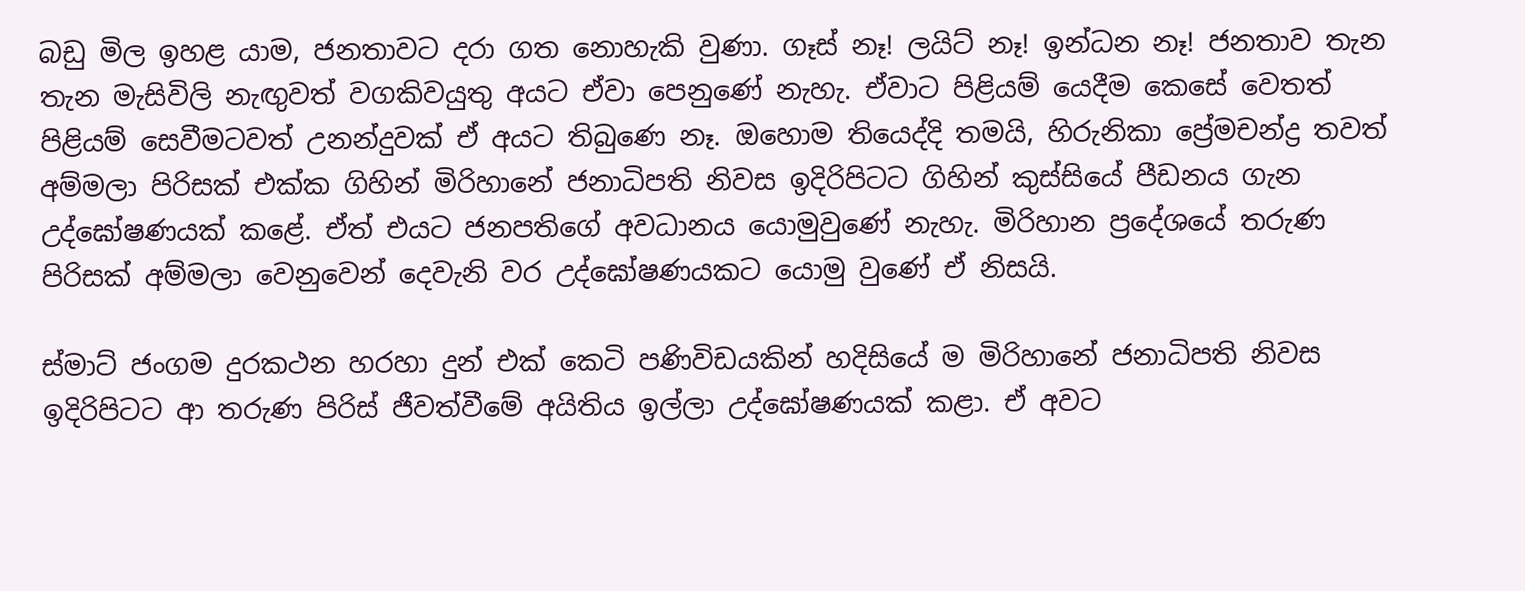බඩු මිල ඉහළ යාම, ජනතාවට දරා ගත නොහැකි වුණා. ගෑස් නෑ! ලයිට් නෑ! ඉන්ධන නෑ! ජනතාව තැන තැන මැසිවිලි නැඟුවත් වගකිවයුතු අයට ඒවා පෙනුණේ නැහැ. ඒවාට පිළියම් යෙදීම කෙසේ වෙතත් පිළියම් සෙවීමටවත් උනන්දුවක් ඒ අයට තිබුණෙ නෑ. ඔහොම තියෙද්දි තමයි, හිරුනිකා ප්‍රේමචන්ද්‍ර තවත් අම්මලා පිරිසක් එක්ක ගිහින් මිරිහානේ ජනාධිපති නිවස ඉදිරිපිටට ගිහින් කුස්සියේ පීඩනය ගැන උද්ඝෝෂණයක් කළේ. ඒත් එයට ජනපතිගේ අවධානය යොමුවුණේ නැහැ. මිරිහාන ප්‍රදේශයේ තරුණ පිරිසක් අම්මලා වෙනුවෙන් දෙවැනි වර උද්ඝෝෂණයකට යොමු වුණේ ඒ නිසයි.

ස්මාට් ජංගම දුරකථන හරහා දුන් එක් කෙටි පණිවිඩයකින් හදිසියේ ම මිරිහානේ ජනාධිපති නිවස ඉදිරිපිටට ආ තරුණ පිරිස් ජීවත්වීමේ අයිතිය ඉල්ලා උද්ඝෝෂණයක් කළා. ඒ අවට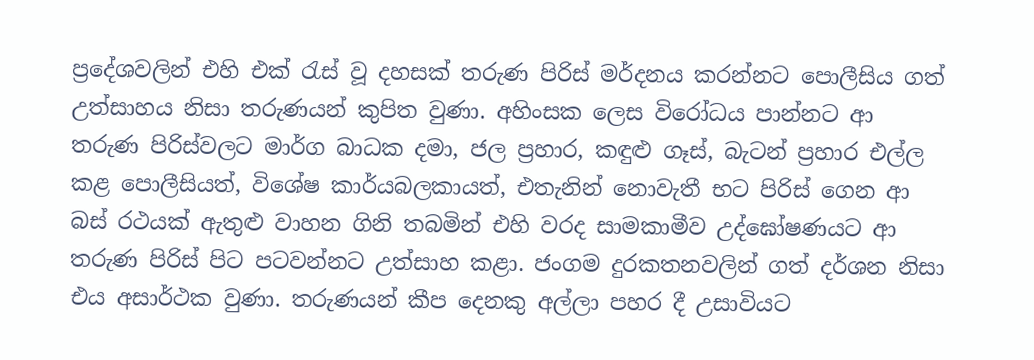ප්‍රදේශවලින් එහි එක් රැස් වූ දහසක් තරුණ පිරිස් මර්දනය කරන්නට පොලීසිය ගත් උත්සාහය නිසා තරුණයන් කුපිත වුණා. අහිංසක ලෙස විරෝධය පාන්නට ආ තරුණ පිරිස්වලට මාර්ග බාධක දමා, ජල ප්‍රහාර, කඳුළු ගෑස්, බැටන් ප්‍රහාර එල්ල කළ පොලීසියත්, විශේෂ කාර්යබලකායත්, එතැනින් නොවැතී භට පිරිස් ගෙන ආ බස් රථයක් ඇතුළු වාහන ගිනි තබමින් එහි වරද සාමකාමීව උද්ඝෝෂණයට ආ තරුණ පිරිස් පිට පටවන්නට උත්සාහ කළා. ජංගම දුරකතනවලින් ගත් දර්ශන නිසා එය අසාර්ථක වුණා. තරුණයන් කීප දෙනකු අල්ලා පහර දී උසාවියට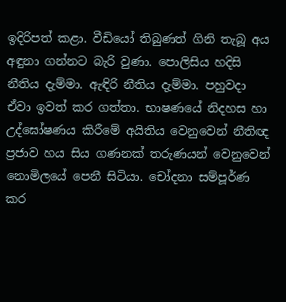ඉදිරිපත් කළා. වීඩියෝ තිබුණත් ගිනි තැබූ අය අඳුනා ගන්නට බැරි වුණා. පොලිසිය හදිසි නීතිය දැම්මා. ඇඳිරි නීතිය දැම්මා. පහුවදා ඒවා ඉවත් කර ගත්තා. භාෂණයේ නිදහස හා උද්ඝෝෂණය කිරීමේ අයිතිය වෙනුවෙන් නීතිඥ ප්‍රජාව හය සිය ගණනක් තරුණයන් වෙනුවෙන් නොමිලයේ පෙනී සිටියා. චෝදනා සම්පූර්ණ කර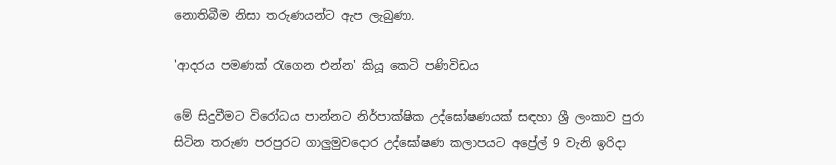නොතිබීම නිසා තරුණයන්ට ඇප ලැබුණා.

'ආදරය පමණක් රැගෙන එන්න' කියූ කෙටි පණිවිඩය

මේ සිදුවීමට විරෝධය පාන්නට නිර්පාක්ෂික උද්ඝෝෂණයක් සඳහා ශ්‍රී ලංකාව පුරා සිටින තරුණ පරපුරට ගාලුමුවදොර උද්ඝෝෂණ කලාපයට අප්‍රේල් 9 වැනි ඉරිදා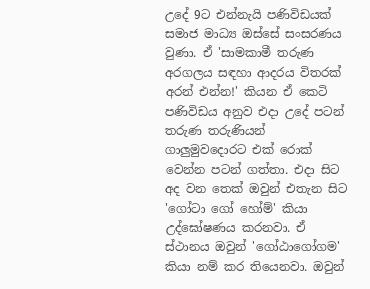උදේ 9ට එන්නැයි පණිවිඩයක් සමාජ මාධ්‍ය ඔස්සේ සංසරණය වුණා. ඒ 'සාමකාමී තරුණ අරගලය සඳහා ආදරය විතරක් අරන් එන්න!' කියන ඒ කෙටි පණිවිඩය අනුව එදා උදේ පටන් තරුණ තරුණියන් ගාලුමුවදොරට එක් රොක් වෙන්න පටන් ගත්තා. එදා සිට අද වන තෙක් ඔවුන් එතැන සිට 'ගෝටා ගෝ හෝම්' කියා උද්ඝෝෂණය කරනවා. ඒ ස්ථානය ඔවුන් 'ගෝඨාගෝගම' කියා නම් කර තියෙනවා. ඔවුන්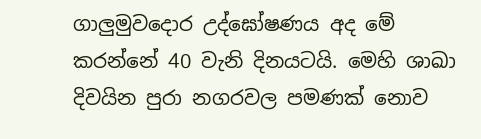ගාලුමුවදොර උද්ඝෝෂණය අද මේ කරන්නේ 40 වැනි දිනයටයි. මෙහි ශාඛා දිවයින පුරා නගරවල පමණක් නොව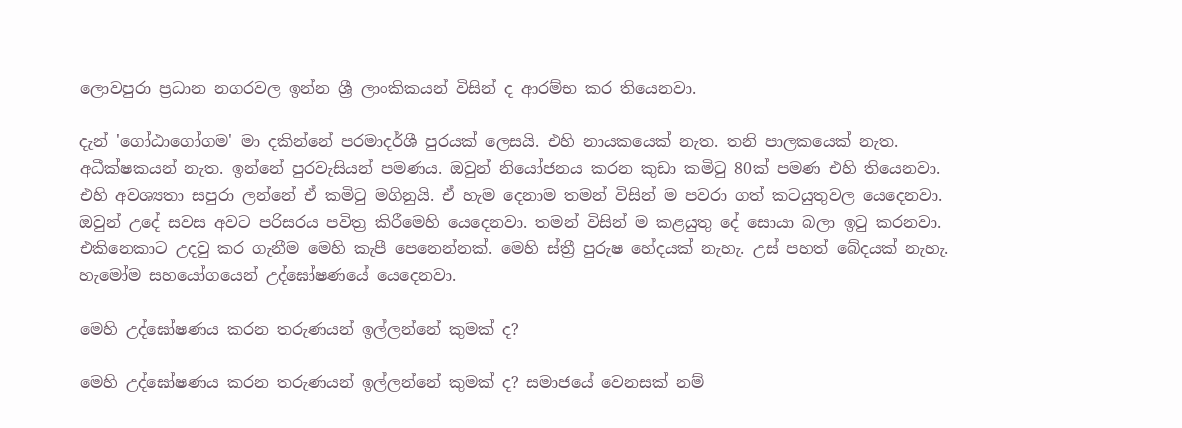ලොවපුරා ප්‍රධාන නගරවල ඉන්න ශ්‍රී ලාංකිකයන් විසින් ද ආරම්භ කර තියෙනවා.

දැන් 'ගෝඨාගෝගම' මා දකින්නේ පරමාදර්ශී පුරයක් ලෙසයි. එහි නායකයෙක් නැත. තනි පාලකයෙක් නැත. අධීක්ෂකයන් නැත. ඉන්නේ පුරවැසියන් පමණය. ඔවුන් නියෝජනය කරන කුඩා කමිටු 80ක් පමණ එහි තියෙනවා. එහි අවශ්‍යතා සපුරා ලන්නේ ඒ කමිටු මගිනුයි. ඒ හැම දෙනාම තමන් විසින් ම පවරා ගත් කටයුතුවල ‌යෙදෙනවා. ඔවුන් උදේ සවස අවට පරිසරය පවිත්‍ර කිරීමෙහි යෙදෙනවා. තමන් විසින් ම කළයුතු දේ සොයා බලා ඉටු කරනවා. එකිනෙකාට උදවු කර ගැනීම මෙහි කැපී පෙනෙන්නක්. මෙහි ස්ත්‍රී පුරුෂ හේදයක් නැහැ. උස් පහත් බේදයක් නැහැ. හැමෝම සහයෝගයෙන් උද්ඝෝෂණයේ යෙදෙනවා.

මෙහි උද්ඝෝෂණය කරන තරුණයන් ඉල්ලන්නේ කුමක් ද?

මෙහි උද්ඝෝෂණය කරන තරුණයන් ඉල්ලන්නේ කුමක් ද? සමාජයේ වෙනසක් නම්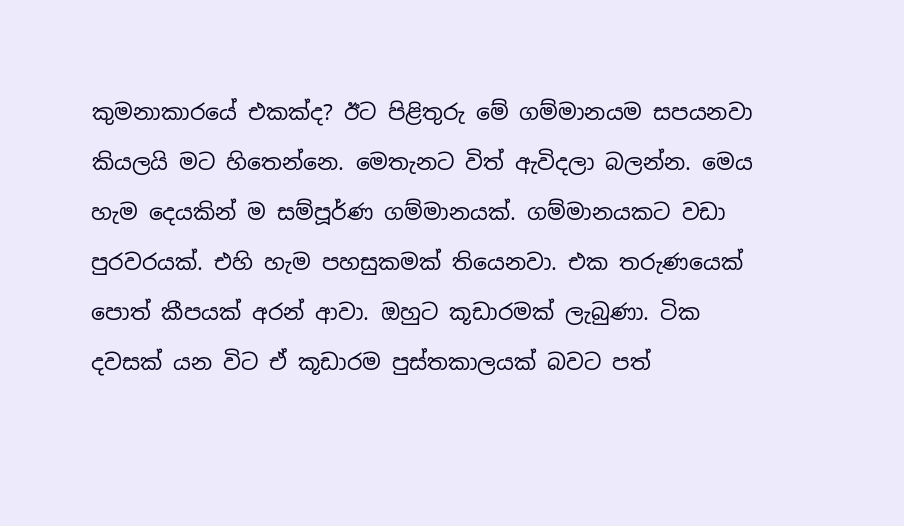කුමනාකාරයේ එකක්ද? ඊට පිළිතුරු මේ ගම්මානයම සපයනවා කියලයි මට හිතෙන්නෙ. මෙතැනට විත් ඇවිදලා බලන්න. මෙය හැම දෙයකින් ම සම්පූර්ණ ගම්මානයක්. ගම්මානයකට වඩා පුරවරයක්. එහි හැම පහසුකමක් තියෙනවා. එක තරුණයෙක් පොත් කීපයක් අරන් ආවා. ඔහුට කූඩාරමක් ලැබුණා. ටික දවසක් යන විට ඒ කූඩාරම පුස්තකාලයක් බවට පත්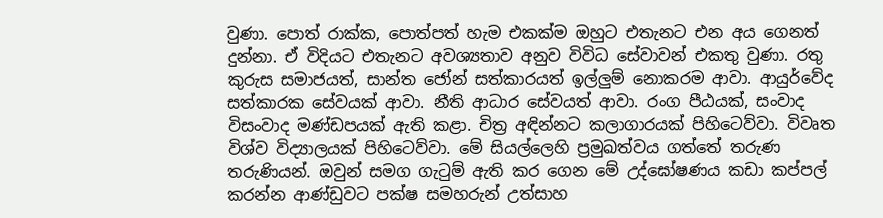වුණා. පොත් රාක්ක, පොත්පත් හැම එකක්ම ඔහුට එතැනට එන අය ගෙනත් දුන්නා. ඒ විදියට එතැනට අවශ්‍යතාව අනුව විවිධ සේවාවන් එකතු වුණා. රතු කුරුස සමාජයත්, සාන්ත ජෝන් සත්කාරයත් ඉල්ලුම් නොකරම ආවා. ආයුර්වේද සත්කාරක සේවයක් ආවා. නීති ආධාර සේවයත් ආවා. රංග පීඨයක්, සංවාද විසංවාද මණ්ඩපයක් ඇති කළා. චිත්‍ර අඳින්නට කලාගාරයක් පිහිටෙව්වා. විවෘත විශ්ව විද්‍යාලයක් පිහිටෙව්වා. මේ සියල්ලෙහි ප්‍රමුඛත්වය ගත්තේ තරුණ තරුණියන්. ඔවුන් සමග ගැටුම් ඇති කර ගෙන මේ උද්ඝෝෂණය කඩා කප්පල් කරන්න ආණ්ඩුවට පක්ෂ සමහරුන් උත්සාහ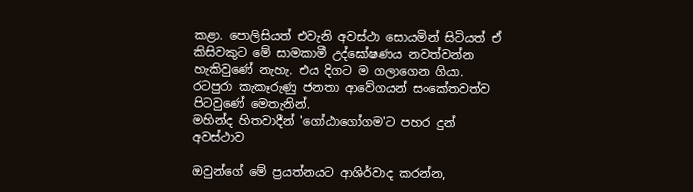කළා. පොලිසියත් එවැනි අවස්ථා සොයමින් සිටියත් ඒ කිසිවකුට මේ සාමකාමී උද්ඝෝෂණය නවත්වන්න හැකිවුණේ නැහැ. එය දිගට ම ගලාගෙන ගියා. රටපුරා කැකෑරුණු ජනතා ආවේගයන් සංකේතවත්ව පිටවුණේ මෙතැනින්.
මහින්ද හිතවාදීන් 'ගෝඨාගෝගම'ට පහර දුන් අවස්ථාව

ඔවුන්ගේ මේ ප්‍රයත්නයට ආශිර්වාද කරන්න,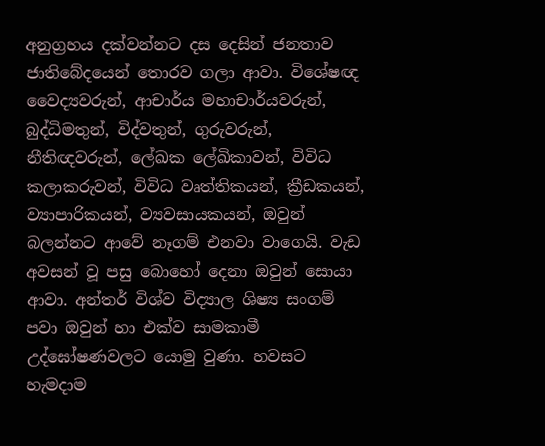අනුග්‍රහය දක්වන්නට දස දෙසින් ජනතාව ජාතිබේදයෙන් තොරව ගලා ආවා. විශේෂඥ වෛද්‍යවරුන්, ආචාර්ය මහාචාර්යවරුන්, බුද්ධිමතුන්, විද්වතුන්, ගුරුවරුන්, නීතිඥවරුන්, ලේඛක ලේඛිකාවන්, විවිධ කලාකරුවන්, විවිධ වෘත්තිකයන්, ක්‍රීඩකයන්, ව්‍යාපාරිකයන්, ව්‍යවසායකයන්, ඔවුන් බලන්නට ආවේ නෑගම් එනවා වාගෙයි. වැඩ අවසන් වූ පසු බොහෝ දෙනා ඔවුන් සොයා ආවා. අන්තර් විශ්ව විද්‍යාල ශිෂ්‍ය සංගම් පවා ඔවුන් හා එක්ව සාමකාමී උද්ඝෝෂණවලට යොමු වුණා. හවසට හැමදාම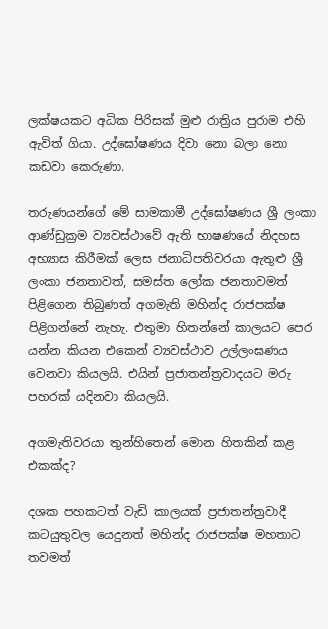ලක්ෂයකට අධික පිරිසක් මුළු රාත්‍රිය පුරාම එහි ඇවිත් ගියා. උද්ඝෝෂණය දිවා නො බලා නො කඩවා කෙරුණා.

තරුණයන්ගේ මේ සාමකාමී උද්ඝෝෂණය ශ්‍රී ලංකා ආණ්ඩුක්‍රම ව්‍යවස්ථාවේ ඇති භාෂණයේ නිදහස අභ්‍යාස කිරීමක් ලෙස ජනාධිපතිවරයා ඇතුළු ශ්‍රී ලංකා ජනතාවත්, සමස්ත ලෝක ජනතාවමත් පිළිගෙන තිබුණත් අගමැති මහින්ද රාජපක්ෂ පිළිගන්නේ නැහැ. එතුමා හිතන්නේ කාලයට පෙර යන්න කියන එකෙන් ව්‍යවස්ථාව උල්ලංඝණය වෙනවා කියලයි. එයින් ප්‍රජාතන්ත්‍රවාදයට මරු පහරක් යදිනවා කියලයි.

අගමැතිවරයා තුන්හිතෙන් මොන හිතකින් කළ එකක්ද?

දශක පහකටත් වැඩි කාලයක් ප්‍රජාතන්ත්‍රවාදී කටයුතුවල යෙදුනත් මහින්ද රාජපක්ෂ මහතාට තවමත්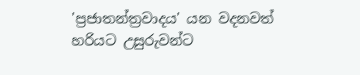'ප්‍රජාතන්ත්‍රවාදය' යන වදනවත් හරියට උසුරුවන්ට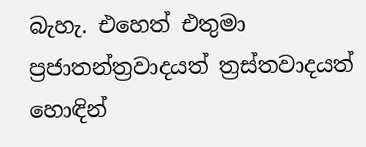බැහැ. එහෙත් එතුමා ප්‍රජාතන්ත්‍රවාදයත් ත්‍රස්තවාදයත් හොඳින්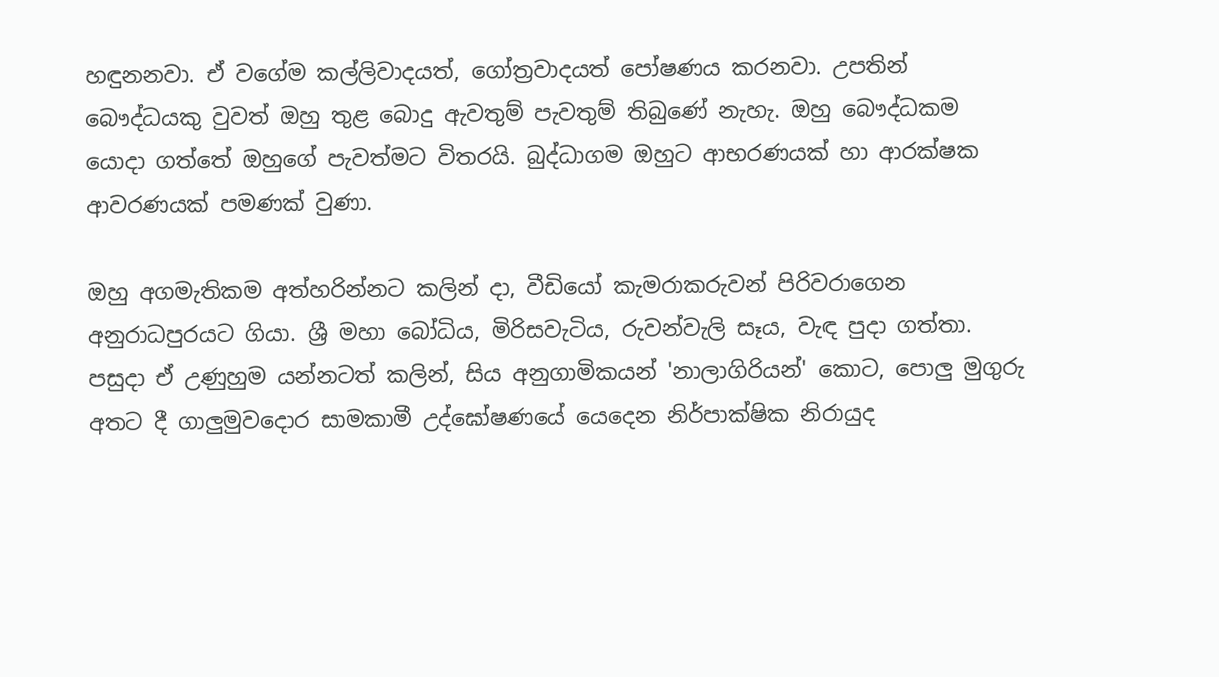හඳුනනවා. ඒ වගේම කල්ලිවාදයත්, ගෝත්‍රවාදයත් පෝෂණය කරනවා. උපතින් බෞද්ධයකු වුවත් ඔහු තුළ බොදු ඇවතුම් පැවතුම් තිබුණේ නැහැ. ඔහු බෞද්ධකම යොදා ගත්තේ ඔහුගේ පැවත්මට විතරයි. බුද්ධාගම ඔහුට ආභරණයක් හා ආරක්ෂක ආවරණයක් පමණක් වුණා.

ඔහු අගමැතිකම අත්හරින්නට කලින් දා, වීඩියෝ කැමරාකරුවන් පිරිවරාගෙන අනුරාධපුරයට ගියා. ශ්‍රී මහා බෝධිය, මිරිසවැටිය, රුවන්වැලි සෑය, වැඳ පුදා ගත්තා. පසුදා ඒ උණුහුම යන්නටත් කලින්, සිය අනුගාමිකයන් 'නාලාගිරියන්' කොට, පොලු මුගුරු අතට දී ගාලුමුවදොර සාමකාමී උද්ඝෝෂණයේ යෙදෙන නිර්පාක්ෂික නිරායුද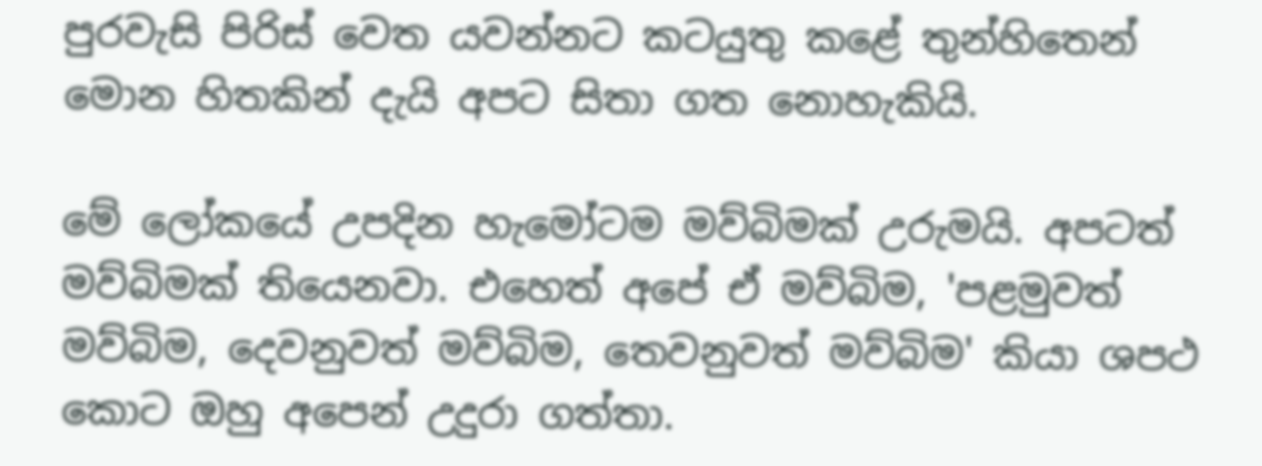පුරවැසි පිරිස් වෙත යවන්නට කටයුතු කළේ තුන්හිතෙන් මොන හිතකින් දැයි අපට සිතා ගත නොහැකියි.

මේ ලෝකයේ උපදින හැමෝටම මව්බිමක් උරුමයි. අපටත් මව්බිමක් තියෙනවා. එහෙත් අපේ ඒ මව්බිම, 'පළමුවත් මව්බිම, දෙවනුවත් මව්බිම, තෙවනුවත් මව්බිම' කියා ශපථ කොට ඔහු අපෙන් උදුරා ගත්තා.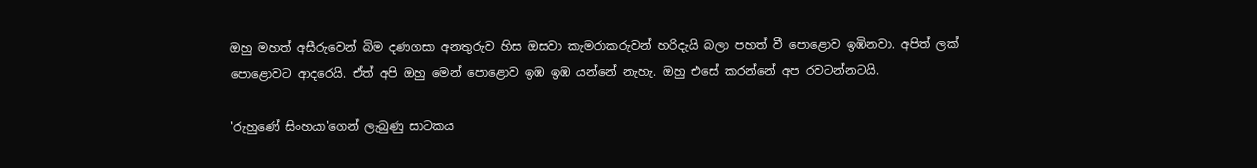ඔහු මහත් අසීරුවෙන් බිම දණගසා අනතුරුව හිස ඔසවා කැමරාකරුවන් හරිදැයි බලා පහත් වී පොළොව ඉඹිනවා. අපිත් ලක් පොළොවට ආදරෙයි. ඒත් අපි ඔහු මෙන් පොළොව ඉඹ ඉඹ යන්නේ නැහැ. ඔහු එසේ කරන්නේ අප රවටන්නටයි.

'රුහුණේ සිංහයා'ගෙන් ලැබුණු සාටකය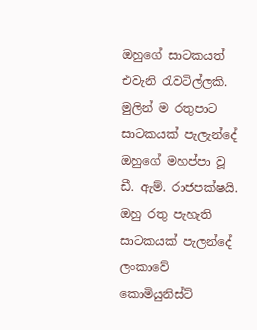ඔහුගේ සාටකයත් එවැනි රැවටිල්ලකි. මුලින් ම රතුපාට සාටකයක් පැලැන්දේ ඔහුගේ මහප්පා වූ ඩී. ඇම්. රාජපක්ෂයි. ඔහු රතු පැහැති සාටකයක් පැලන්දේ ලංකාවේ කොමියුනිස්ට්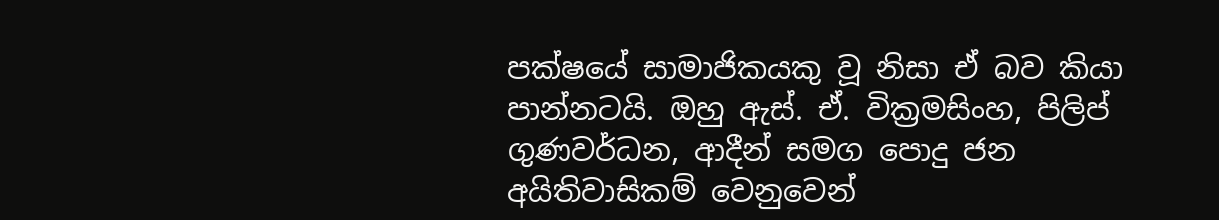පක්ෂයේ සාමාජිකයකු වූ නිසා ඒ බව කියා පාන්නටයි. ඔහු ඇස්. ඒ. වික්‍රමසිංහ, පිලිප් ගුණවර්ධන, ආදීන් සමග පොදු ජන අයිතිවාසිකම් වෙනුවෙන්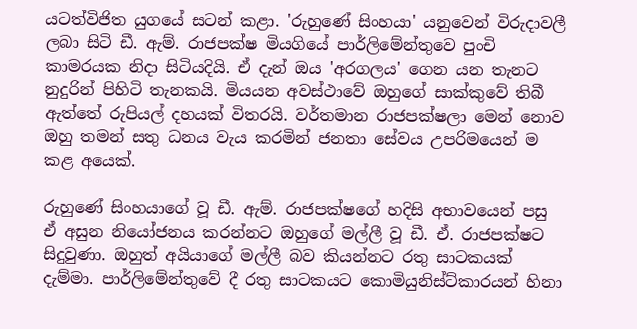යටත්විජිත යුගයේ සටන් කළා. 'රුහුණේ සිංහයා' යනුවෙන් විරුදාවලී ලබා සිටි ඩී. ඇම්. රාජපක්ෂ මියගියේ පාර්ලිමේන්තුවෙ පුංචි කාමරයක නිදා සිටියදියි. ඒ දැන් ඔය 'අරගලය' ගෙන යන තැනට නුදුරින් පිහිටි තැනකයි. මියයන අවස්ථාවේ ඔහුගේ සාක්කුවේ තිබී ඇත්තේ රුපියල් දහයක් විතරයි. වර්තමාන රාජපක්ෂලා මෙන් නොව ඔහු තමන් සතු ධනය වැය කරමින් ජනතා සේවය උපරිමයෙන් ම කළ අයෙක්.

රුහුණේ සිංහයාගේ වූ ඩී. ඇම්. රාජපක්ෂගේ හදිසි අභාවයෙන් පසු ඒ අසුන නියෝජනය කරන්නට ඔහුගේ මල්ලී වූ ඩී. ඒ. රාජපක්ෂට සිදුවුණා. ඔහුත් අයියාගේ මල්ලී බව කියන්නට රතු සාටකයක් දැම්මා. පාර්ලිමේන්තුවේ දී රතු සාටකයට කොමියුනිස්ට්කාරයන් හිනා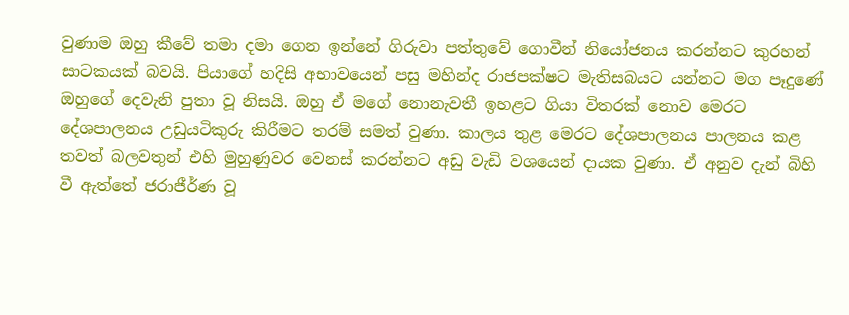වුණාම ඔහු කීවේ තමා දමා ගෙන ඉන්නේ ගිරුවා පත්තුවේ ගොවීන් නියෝජනය කරන්නට කුරහන් සාටකයක් බවයි. පියාගේ හදිසි අභාවයෙන් පසු මහින්ද රාජපක්ෂට මැතිසබයට යන්නට මග පෑදුණේ ඔහුගේ දෙවැනි පුතා වූ නිසයි. ඔහු ඒ මගේ නොනැවතී ඉහළට ගියා විතරක් නොව මෙරට දේශපාලනය උඩුයටිකුරු කිරීමට තරම් සමත් වුණා. කාලය තුළ මෙරට දේශපාලනය පාලනය කළ තවත් බලවතුන් එහි මුහුණුවර වෙනස් කරන්නට අඩු වැඩි වශයෙන් දායක වුණා. ඒ අනුව දැන් බිහි වී ඇත්තේ ජරාජීර්ණ වූ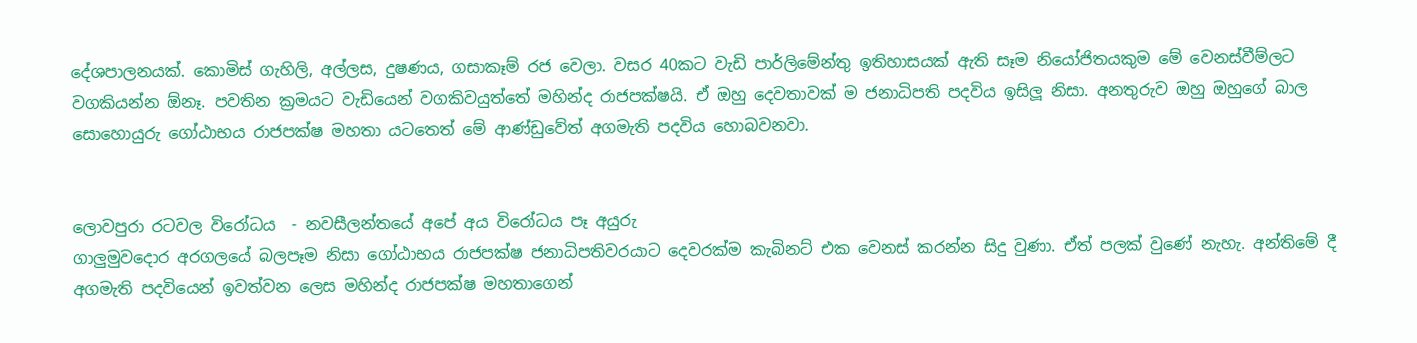දේශපාලනයක්. කොමිස් ගැහිලි, අල්ලස, දුෂණය, ගසාකෑම් රජ වෙලා. වසර 40කට වැඩි පාර්ලිමේන්තු ඉතිහාසයක් ඇති සෑම නියෝජිතයකුම මේ වෙනස්වීම්ලට වගකියන්න ඕනෑ. පවතින ක්‍රමයට වැඩියෙන් වගකිවයුත්තේ මහින්ද රාජපක්ෂයි. ඒ ඔහු දෙවතාවක් ම ජනාධිපති පදවිය ඉසිලූ නිසා. අනතුරුව ඔහු ඔහුගේ බාල සොහොයුරු ගෝඨාභය රාජපක්ෂ මහතා යටතෙත් මේ ආණ්ඩුවේත් අගමැති පදවිය හොබවනවා.


ලොවපුරා රටවල විරෝධය  - නවසීලන්තයේ අපේ අය විරෝධය පෑ අයුරු
ගාලුමුවදොර අරගලයේ බලපෑම නිසා ගෝඨාභය රාජපක්ෂ ජනාධිපතිවරයාට දෙවරක්ම කැබිනට් එක වෙනස් කරන්න සිදු වුණා. ඒත් පලක් වුණේ නැහැ. අන්තිමේ දී අගමැති පදවියෙන් ඉවත්වන ලෙස මහින්ද රාජපක්ෂ මහතාගෙන්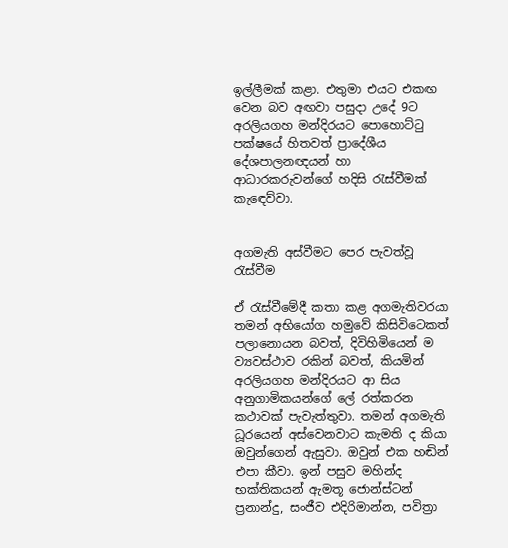ඉල්ලීමක් කළා. එතුමා එයට එකඟ වෙන බව අඟවා පසුදා උදේ 9ට අරලියගහ මන්දිරයට පොහොට්ටු පක්ෂයේ හිතවත් ප්‍රාදේශීය දේශපාලනඥයන් හා ආධාරකරුවන්ගේ හදිසි රැස්වීමක් කැඳෙව්වා.


අගමැති අස්වීමට පෙර පැවත්වූ රැස්වීම

ඒ රැස්වීමේදී කතා කළ අගමැතිවරයා තමන් අභියෝග හමුවේ කිසිවිටෙකත් පලානොයන බවත්, දිවිහිමියෙන් ම ව්‍යවස්ථාව රකින් බවත්, කියමින් අරලියගහ මන්දිරයට ආ සිය අනුගාමිකයන්ගේ ලේ රත්කරන කථාවක් පැවැත්තුවා. තමන් අගමැති ධූරයෙන් අස්වෙනවාට කැමති ද කියා ඔවුන්ගෙන් ඇසුවා. ඔවුන් එක හඬින් එපා කීවා. ඉන් පසුව මහින්ද භක්තිකයන් ඇමතූ ජොන්ස්ටන් ප්‍රනාන්දු, සංජීව එදිරිමාන්න, පවිත්‍රා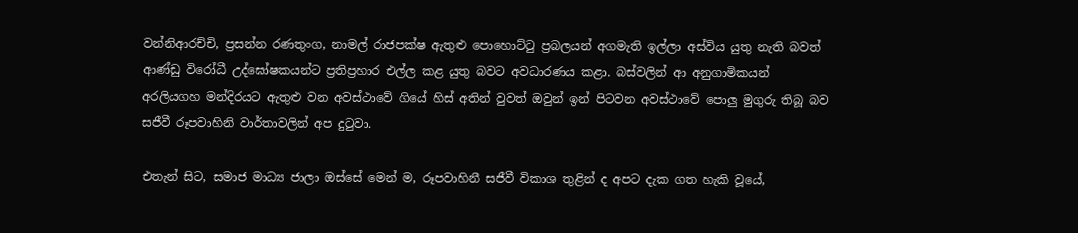වන්නිආරච්චි, ප්‍රසන්න රණතුංග, නාමල් රාජපක්ෂ ඇතුළු පොහොට්ටු ප්‍රබලයන් අගමැති ඉල්ලා අස්විය යුතු නැති බවත් ආණ්ඩු විරෝධී උද්ඝෝෂකයන්ට ප්‍රතිප්‍රහාර එල්ල කළ යුතු බවට අවධාරණය කළා. බස්වලින් ආ අනුගාමිකයන් අරලියගහ මන්දිරයට ඇතුළු වන අවස්ථාවේ ගියේ හිස් අතින් වුවත් ඔවුන් ඉන් පිටවන අවස්ථාවේ පොලු මුගුරු තිබූ බව සජීවී රූපවාහිනි වාර්තාවලින් අප දුටුවා.

එතැන් සිට, සමාජ මාධ්‍ය ජාලා ඔස්සේ මෙන් ම, රූපවාහිනී සජීවී විකාශ තුළින් ද අපට දැක ගත හැකි වූයේ,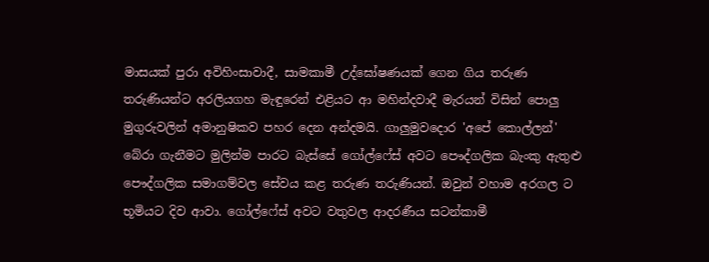මාසයක් පුරා අවිහිංසාවාදී, සාමකාමී උද්ඝෝෂණයක් ගෙන ගිය තරුණ තරුණියන්ට අරලියගහ මැඳුරෙන් එළියට ආ මහින්දවාදී මැරයන් විසින් පොලු මුගුරුවලින් අමානුෂිකව පහර දෙන අන්දමයි. ගාලුමුවදොර 'අපේ කොල්ලන්' බේරා ගැනීමට මුලින්ම පාරට බැස්සේ ගෝල්ෆේස් අවට පෞද්ගලික බැංකු ඇතුළු පෞද්ගලික සමාගම්වල සේවය කළ තරුණ තරුණියන්. ඔවුන් වහාම අරගල ට භූමියට දිව ආවා. ගෝල්ෆේස් අවට වතුවල ආදරණීය සටන්කාමී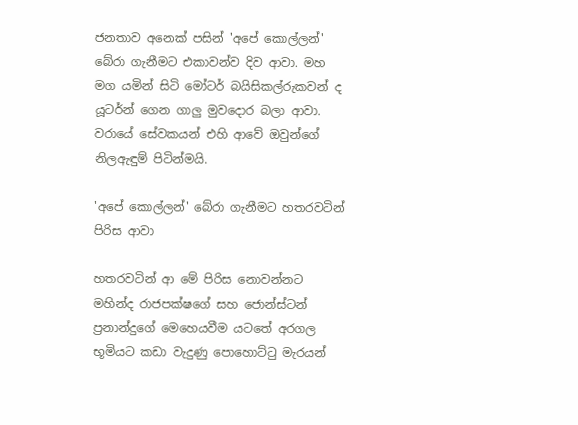ජනතාව අනෙක් පසින් 'අපේ කොල්ලන්' බේරා ගැනීමට එකාවන්ව දිව ආවා. මහ මග යමින් සිටි මෝටර් බයිසිකල්රුකවන් ද යූටර්න් ගෙන ගාලු මුවදොර බලා ආවා. වරායේ සේවකයන් එහි ආවේ ඔවුන්ගේ නිලඇඳුම් පිටින්මයි.

'අපේ කොල්ලන්' බේරා ගැනීමට හතරවටින් පිරිස ආවා

හතරවටින් ආ මේ පිරිස නොවන්නට මහින්ද රාජපක්ෂගේ සහ ජොන්ස්ටන් ප්‍රනාන්දුගේ මෙහෙයවීම යටතේ අරගල භූමියට කඩා වැදුණු පොහොට්ටු මැරයන්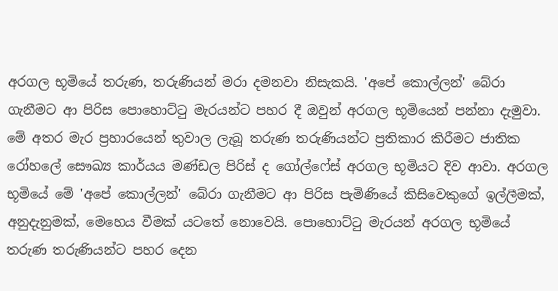අරගල භූමියේ තරුණ, තරුණියන් මරා දමනවා නිසැකයි. 'අපේ කොල්ලන්' බේරා ගැනීමට ආ පිරිස පොහොට්ටු මැරයන්ට පහර දී ඔවුන් අරගල භූමියෙන් පන්නා දැමුවා. මේ අතර මැර ප්‍රහාරයෙන් තුවාල ලැබූ තරුණ තරුණියන්ට ප්‍රතිකාර කිරීමට ජාතික රෝහලේ සෞඛ්‍ය කාර්යය මණ්ඩල පිරිස් ද ගෝල්ෆේස් අරගල භූමියට දිව ආවා. අරගල භූමියේ මේ 'අපේ කොල්ලන්' බේරා ගැනීමට ආ පිරිස පැමිණියේ කිසිවෙකුගේ ඉල්ලීමක්, අනුදැනුමක්, මෙහෙය වීමක් යටතේ නොවෙයි. පොහොට්ටු මැරයන් අරගල භූමියේ තරුණ තරුණියන්ට පහර දෙන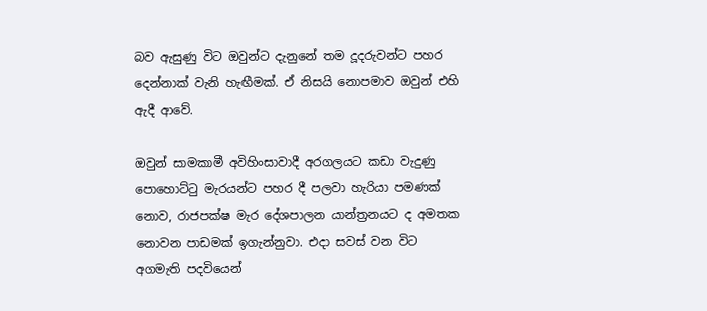බව ඇසුණු විට ඔවුන්ට දැනුනේ තම දූදරුවන්ට පහර දෙන්නාක් වැනි හැඟීමක්. ඒ නිසයි නොපමාව ඔවුන් එහි ඇදී ආවේ.

ඔවුන් සාමකාමී අවිහිංසාවාදී අරගලයට කඩා වැදුණු පොහොට්ටු මැරයන්ට පහර දී පලවා හැරියා පමණක් නොව, රාජපක්ෂ මැර දේශපාලන යාන්ත්‍රනයට ද අමතක නොවන පාඩමක් ඉගැන්නුවා. එදා සවස් වන විට අගමැති පදවියෙන්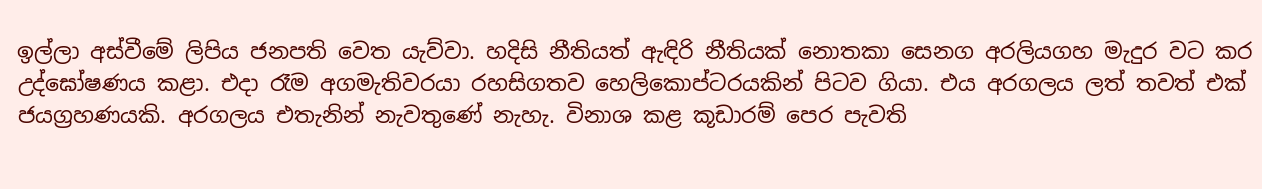ඉල්ලා අස්වීමේ ලිපිය ජනපති වෙත යැව්වා. හදිසි නීතියත් ඇඳිරි නීතියක් නොතකා සෙනග අරලියගහ මැදුර වට කර උද්ඝෝෂණය කළා. එදා රෑම අගමැතිවරයා රහසිගතව හෙලිකොප්ටරයකින් පිටව ගියා. එය අරගලය ලත් තවත් එක් ජයග්‍රහණයකි. අරගලය එතැනින් නැවතුණේ නැහැ. විනාශ කළ කූඩාරම් පෙර පැවති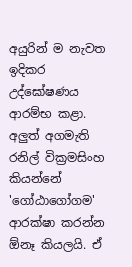අයුරින් ම නැවත ඉදිකර උද්ඝෝෂණය ආරම්භ කළා. අලුත් අගමැති රනිල් වික්‍රමසිංහ කියන්නේ 'ගෝඨාගෝගම' ආරක්ෂා කරන්න ඕනෑ කියලයි. ඒ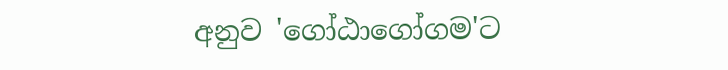අනුව 'ගෝඨාගෝගම'ට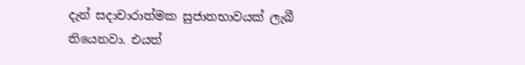දැන් සදාචාරාත්මක සුජාතභාවයක් ලැබී තියෙනවා. එයත්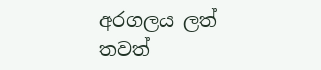අරගලය ලත් තවත්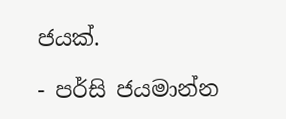ජයක්.

- පර්සි ජයමාන්න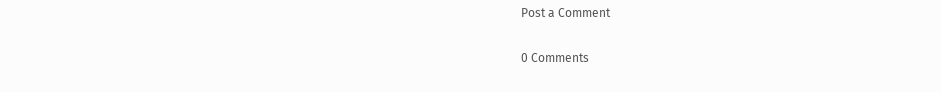Post a Comment

0 Comments